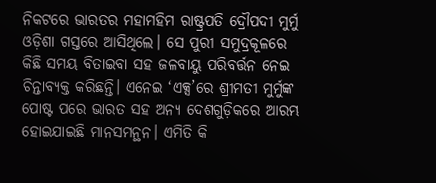ନିକଟରେ ଭାରତର ମହାମହିମ ରାଷ୍ଟ୍ରପତି ଦ୍ରୌପଦୀ ମୁର୍ମୁ ଓଡ଼ିଶା ଗସ୍ତରେ ଆସିଥିଲେ। ସେ ପୁରୀ ସମୁଦ୍ରକୂଳରେ କିଛି ସମୟ ବିତାଇବା ସହ ଜଳବାୟୁ ପରିବର୍ତ୍ତନ ନେଇ ଚିନ୍ତାବ୍ୟକ୍ତ କରିଛନ୍ତି। ଏନେଇ ‘ଏକ୍ସ’ରେ ଶ୍ରୀମତୀ ମୁର୍ମୁଙ୍କ ପୋଷ୍ଟ ପରେ ଭାରତ ସହ ଅନ୍ୟ ଦେଶଗୁଡ଼ିକରେ ଆରମ୍ଭ ହୋଇଯାଇଛି ମାନସମନ୍ଥନ। ଏମିତି କି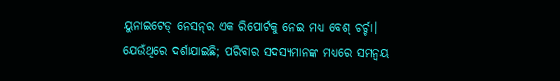ୟୁନାଇଟେଡ୍‌ ନେସନ୍‌ର ଏକ ରିପୋର୍ଟକୁ ନେଇ ମଧ୍ୟ ବେଶ୍‌ ଚର୍ଚ୍ଚା। ଯେଉଁଥିରେ ଦର୍ଶାଯାଇଛି; ପରିବାର ସଦସ୍ୟମାନଙ୍କ ମଧ୍ୟରେ ସମନ୍ବୟ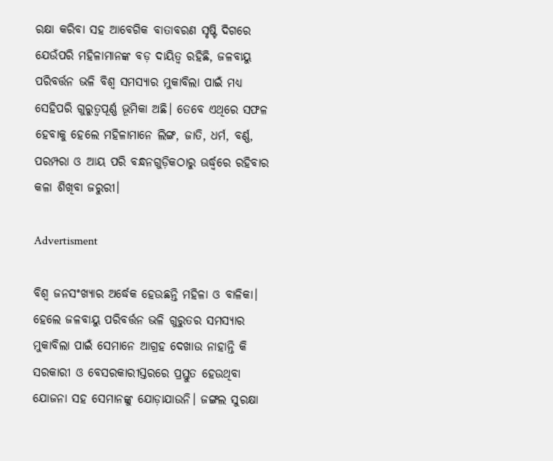ରକ୍ଷା କରିବା ସହ ଆବେଗିକ ବାତାବରଣ ସୃଷ୍ଟି ଦିଗରେ ଯେଉଁପରି ମହିଳାମାନଙ୍କ ବଡ଼ ଦାୟିତ୍ବ ରହିଛି, ଜଳବାୟୁ ପରିବର୍ତ୍ତନ ଭଳି ବିଶ୍ବ ସମସ୍ୟାର ମୁକାବିଲା ପାଇଁ ମଧ୍ୟ ସେହିପରି ଗୁରୁତ୍ବପୂର୍ଣ୍ଣ ଭୂମିକା ଅଛି। ତେବେ ଏଥିରେ ସଫଳ ହେବାକୁ ହେଲେ ମହିଳାମାନେ ଲିଙ୍ଗ, ଜାତି, ଧର୍ମ, ବର୍ଣ୍ଣ, ପରମ୍ପରା ଓ ଆୟ ପରି ବନ୍ଧନଗୁଡ଼ିକଠାରୁ ଊର୍ଦ୍ଧ୍ବରେ ରହିବାର କଳା ଶିଖିବା ଜରୁରୀ।

Advertisment

ବିଶ୍ବ ଜନସଂଖ୍ୟାର ଅର୍ଦ୍ଧେକ ହେଉଛନ୍ତି ମହିଳା ଓ ବାଳିକା। ହେଲେ ଜଳବାୟୁ ପରିବର୍ତ୍ତନ ଭଳି ଗୁରୁତର ସମସ୍ୟାର ମୁକାବିଲା ପାଇଁ ସେମାନେ ଆଗ୍ରହ ଦେଖାଉ ନାହାନ୍ତି କି ସରକାରୀ ଓ ବେସରକାରୀସ୍ତରରେ ପ୍ରସ୍ତୁତ ହେଉଥିବା ଯୋଜନା ସହ ସେମାନଙ୍କୁ ଯୋଡ଼ାଯାଉନି। ଜଙ୍ଗଲ ସୁରକ୍ଷା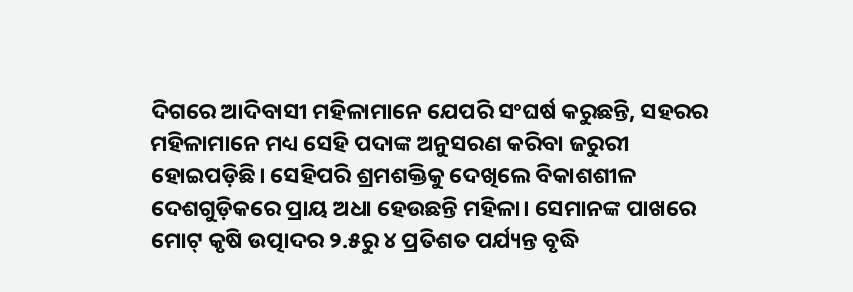ଦିଗରେ ଆଦିବାସୀ ମହିଳାମାନେ ଯେପରି ସଂଘର୍ଷ କରୁଛନ୍ତି, ସହରର ମହିଳାମାନେ ମଧ୍ୟ ସେହି ପଦାଙ୍କ ଅନୁସରଣ କରିବା ଜରୁରୀ ହୋଇପଡ଼ିଛି। ସେହିପରି ଶ୍ରମଶକ୍ତିକୁ ଦେଖିଲେ ବିକାଶଶୀଳ ଦେଶଗୁଡ଼ିକରେ ପ୍ରାୟ ଅଧା ହେଉଛନ୍ତି ମହିଳା। ସେମାନଙ୍କ ପାଖରେ ମୋଟ୍‌ କୃଷି ଉତ୍ପାଦର ୨.୫ରୁ ୪ ପ୍ରତିଶତ ପର୍ଯ୍ୟନ୍ତ ବୃଦ୍ଧି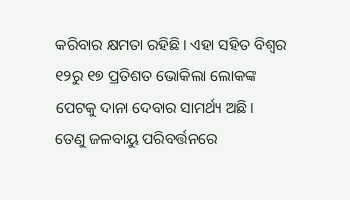କରିବାର କ୍ଷମତା ରହିଛି। ଏହା ସହିତ ବିଶ୍ବର ୧୨ରୁ ୧୭ ପ୍ରତିଶତ ଭୋକିଲା ଲୋକଙ୍କ ପେଟକୁ ଦାନା ଦେବାର ସାମର୍ଥ୍ୟ ଅଛି। ତେଣୁ ଜଳବାୟୁ ପରିବର୍ତ୍ତନରେ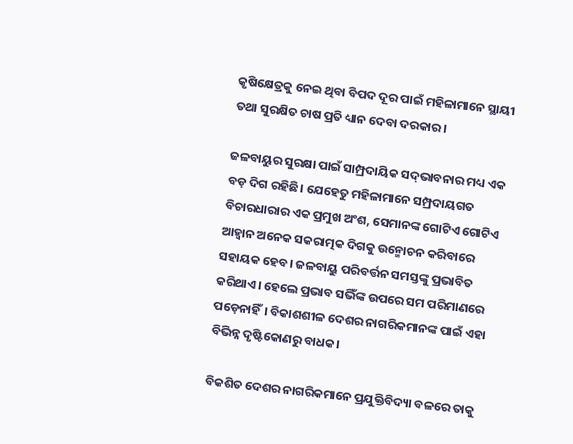କୃଷିକ୍ଷେତ୍ରକୁ ନେଇ ଥିବା ବିପଦ ଦୂର ପାଇଁ ମହିଳାମାନେ ସ୍ଥାୟୀ ତଥା ସୁରକ୍ଷିତ ଚାଷ ପ୍ରତି ଧ୍ୟାନ ଦେବା ଦରକାର।

ଜଳବାୟୁର ସୁରକ୍ଷା ପାଇଁ ସାମ୍ପ୍ରଦାୟିକ ସଦ୍‌ଭାବନାର ମଧ୍ୟ ଏକ ବଡ଼ ଦିଗ ରହିଛି। ଯେହେତୁ ମହିଳାମାନେ ସମ୍ପ୍ରଦାୟଗତ ବିଚାରଧାରାର ଏକ ପ୍ରମୁଖ ଅଂଶ, ସେମାନଙ୍କ ଗୋଟିଏ ଗୋଟିଏ ଆହ୍ବାନ ଅନେକ ସକରାତ୍ମକ ଦିଗକୁ ଉନ୍ମୋଚନ କରିବାରେ ସହାୟକ ହେବ। ଜଳବାୟୁ ପରିବର୍ତ୍ତନ ସମସ୍ତଙ୍କୁ ପ୍ରଭାବିତ କରିଥାଏ। ହେଲେ ପ୍ରଭାବ ସଭିଁଙ୍କ ଉପରେ ସମ ପରିମାଣରେ ପଡ଼େନାହିଁ। ବିକାଶଶୀଳ ଦେଶର ନାଗରିକମାନଙ୍କ ପାଇଁ ଏହା ବିଭିନ୍ନ ଦୃଷ୍ଟିକୋଣରୁ ବାଧକ।

ବିକଶିତ ଦେଶର ନାଗରିକମାନେ ପ୍ରଯୁକ୍ତିବିଦ୍ୟା ବଳରେ ତାକୁ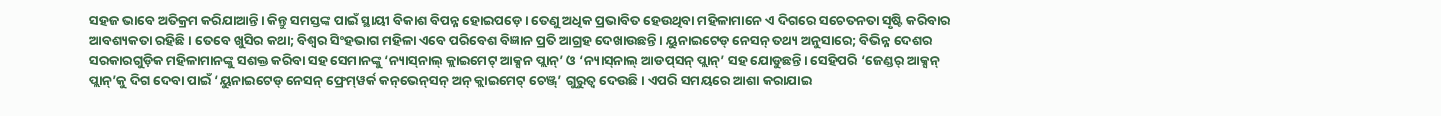ସହଜ ଭାବେ ଅତିକ୍ରମ କରିଯାଆନ୍ତି। କିନ୍ତୁ ସମସ୍ତଙ୍କ ପାଇଁ ସ୍ଥାୟୀ ବିକାଶ ବିପନ୍ନ ହୋଇପଡ଼େ। ତେଣୁ ଅଧିକ ପ୍ରଭାବିତ ହେଉଥିବା ମହିଳାମାନେ ଏ ଦିଗରେ ସଚେତନତା ସୃଷ୍ଟି କରିବାର ଆବଶ୍ୟକତା ରହିଛି। ତେବେ ଖୁସିର କଥା; ବିଶ୍ବର ସିଂହଭାଗ ମହିଳା ଏବେ ପରିବେଶ ବିଜ୍ଞାନ ପ୍ରତି ଆଗ୍ରହ ଦେଖାଉଛନ୍ତି। ୟୁନାଇଟେଡ୍‌ ନେସନ୍‌ ତଥ୍ୟ ଅନୁସାରେ; ବିଭିନ୍ନ ଦେଶର ସରକାରଗୁଡ଼ିକ ମହିଳାମାନଙ୍କୁ ସଶକ୍ତ କରିବା ସହ ସେମାନଙ୍କୁ ‘ନ୍ୟାସ୍‌ନାଲ୍‌ କ୍ଲାଇମେଟ୍‌ ଆକ୍ସନ ପ୍ଲାନ୍‌’ ଓ ‘ନ୍ୟାସ୍‌ନାଲ୍‌ ଆଡପ୍‌ସନ୍‌ ପ୍ଲାନ୍‌’ ସହ ଯୋଡୁଛନ୍ତି। ସେହିପରି ‘ଜେଣ୍ଡର୍‌ ଆକ୍ସନ୍‌ ପ୍ଲାନ୍‌’କୁ ଦିଗ ଦେବା ପାଇଁ ‘ୟୁନାଇଟେଡ୍‌ ନେସନ୍‌ ଫ୍ରେମ୍‌ୱର୍କ କନ୍‌ଭେନ୍‌ସନ୍‌ ଅନ୍‌ କ୍ଲାଇମେଟ୍‌ ଚେଞ୍ଜ୍‌’ ଗୁରୁତ୍ବ ଦେଉଛି। ଏପରି ସମୟରେ ଆଶା କରାଯାଇ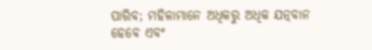ପାରିବ; ମହିଳାମାନେ ଅଧିକରୁ ଅଧିକ ଯତ୍ନବାନ ହେବେ ଏବଂ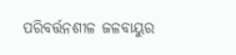ପରିବର୍ତ୍ତନଶୀଳ ଜଳବାୟୁର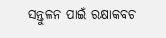ସନ୍ତୁଳନ ପାଇଁ ରକ୍ଷାକବଚ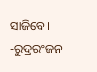ସାଜିବେ।
-ରୁଦ୍ରରଂଜନ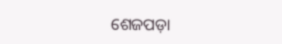ଶେଜପଡ଼ା